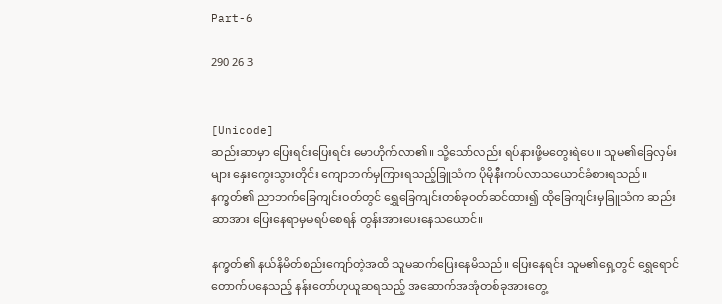Part-6

290 26 3


[Unicode]
ဆည်းဆာမှာ ပြေးရင်းပြေးရင်း မောဟိုက်လာ၏။ သို့သော်လည်း ရပ်နားဖို့မတွေးရဲပေ။ သူမ၏ခြေလှမ်းများ နှေးကွေးသွားတိုင်း ကျောဘက်မှကြားရသည့်ခြူသံက ပိုမိုနီးကပ်လာသယောင်ခံစားရသည်။ နက္ခတ်၏ ညာဘက်ခြေကျင်းဝတ်တွင် ရွှေခြေကျင်းတစ်ခုဝတ်ဆင်ထား၍ ထိုခြေကျင်းမှခြူသံက ဆည်းဆာအား ပြေးနေရာမှမရပ်စေရန် တွန်းအားပေးနေသယောင်။

နက္ခတ်၏ နယ်နိမိတ်စည်းကျော်တဲ့အထိ သူမဆက်ပြေးနေမိသည်။ ပြေးနေရင်း သူမ၏ရှေ့တွင် ရွှေရောင်တောက်ပနေသည့် နန်းတော်ဟုယူဆရသည့် အဆောက်အအုံတစ်ခုအားတွေ့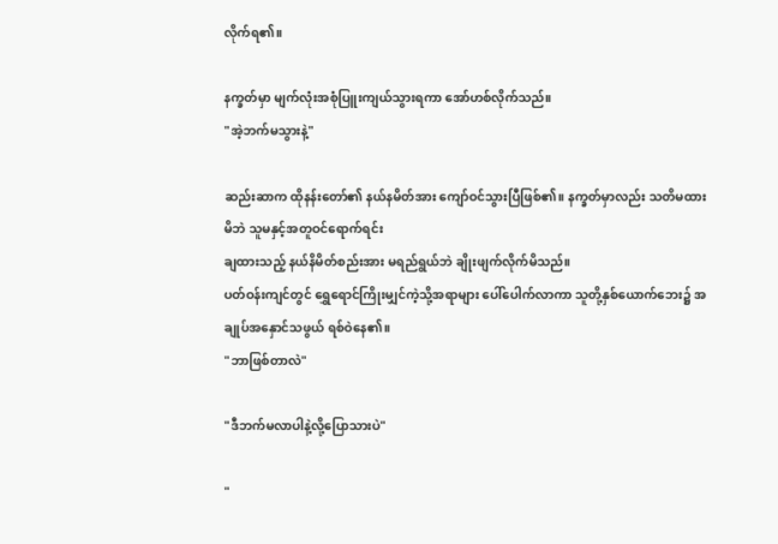လိုက်ရ၏။

နက္ခတ်မှာ မျက်လုံးအစုံပြူးကျယ်သွားရကာ အော်ဟစ်လိုက်သည်။
"အဲ့ဘက်မသွားနဲ့"

ဆည်းဆာက ထိုနန်းတော်၏ နယ်နမိတ်အား ကျော်ဝင်သွားပြီဖြစ်၏။ နက္ခတ်မှာလည်း သတိမထားမိဘဲ သူမနှင့်အတူဝင်ရောက်ရင်း
ချထားသည့် နယ်နိမိတ်စည်းအား မရည်ရွယ်ဘဲ ချိုးဖျက်လိုက်မိသည်။
ပတ်ဝန်းကျင်တွင် ရွှေရောင်ကြိုးမျှင်ကဲ့သို့အရာများ ပေါ်ပေါက်လာကာ သူတို့နှစ်ယောက်ဘေး၌ အချုပ်အနှောင်သဖွယ် ရစ်ဝဲနေ၏။
"ဘာဖြစ်တာလဲ"

"ဒီဘက်မလာပါနဲ့လို့ပြောသားပဲ"

"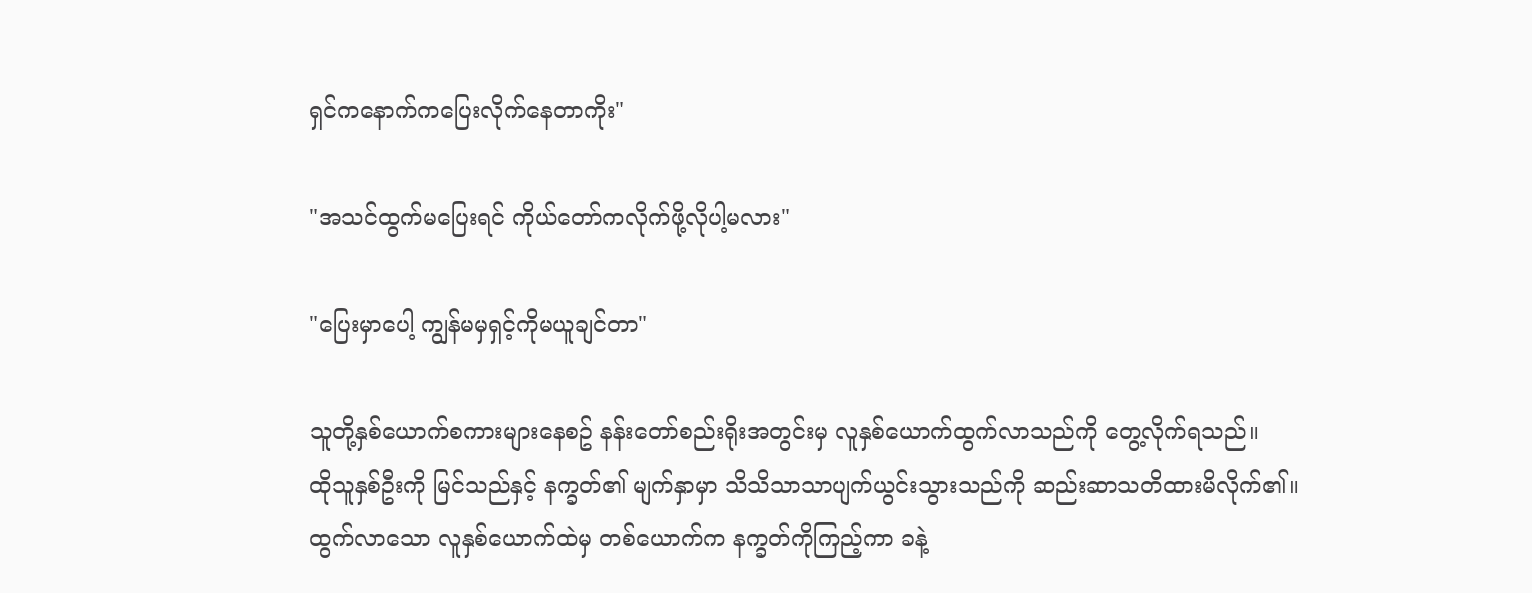ရှင်ကနောက်ကပြေးလိုက်နေတာကိုး"

"အသင်ထွက်မပြေးရင် ကိုယ်တော်ကလိုက်ဖို့လိုပါ့မလား"

"ပြေးမှာပေါ့ ကျွန်မမှရှင့်ကိုမယူချင်တာ"

သူတို့နှစ်ယောက်စကားများနေစဥ် နန်းတော်စည်းရိုးအတွင်းမှ လူနှစ်ယောက်ထွက်လာသည်ကို တွေ့လိုက်ရသည်။
ထိုသူနှစ်ဦးကို မြင်သည်နှင့် နက္ခတ်၏ မျက်နှာမှာ သိသိသာသာပျက်ယွင်းသွားသည်ကို ဆည်းဆာသတိထားမိလိုက်၏။
ထွက်လာသော လူနှစ်ယောက်ထဲမှ တစ်ယောက်က နက္ခတ်ကိုကြည့်ကာ ခနဲ့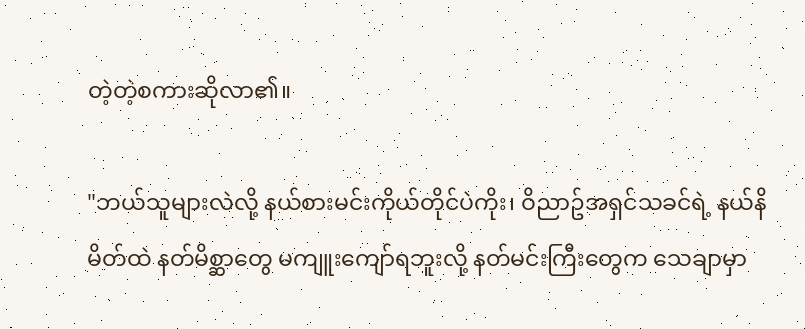တဲ့တဲ့စကားဆိုလာ၏။

"ဘယ်သူများလဲလို့ နယ်စားမင်းကိုယ်တိုင်ပဲကိုး၊ ဝိညာဥ်အရှင်သခင်ရဲ့ နယ်နိမိတ်ထဲ နတ်မိစ္ဆာတွေ မကျူးကျော်ရဘူးလို့ နတ်မင်းကြီးတွေက သေချာမှာ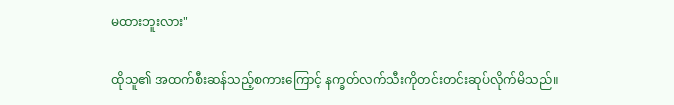မထားဘူးလား"

ထိုသူ၏ အထက်စီးဆန်သည့်စကားကြောင့် နက္ခတ်လက်သီးကိုတင်းတင်းဆုပ်လိုက်မိသည်။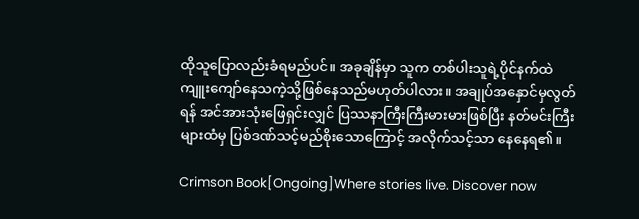ထိုသူပြောလည်းခံရမည်ပင်။ အခုချိန်မှာ သူက တစ်ပါးသူရဲ့ပိုင်နက်ထဲ ကျူးကျော်နေသကဲ့သို့ဖြစ်နေသည်မဟုတ်ပါလား။ အချုပ်အနှောင်မှလွတ်ရန် အင်အားသုံးဖြေရှင်းလျှင် ပြဿနာကြီးကြီးမားမားဖြစ်ပြီး နတ်မင်းကြီးများထံမှ ပြစ်ဒဏ်သင့်မည်စိုးသောကြောင့် အလိုက်သင့်သာ နေနေရ၏။

Crimson Book[Ongoing]Where stories live. Discover now